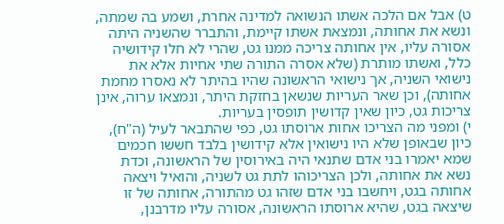ט) אבל אם הלכה אשתו הנשואה למדינה אחרת, ושמע בה שמתה, ונשא את אחותה, ונמצאת אשתו קיימת, והתברר שהשניה היתה אסורה עליו, אין אחותה צריכה ממנו גט, שהרי לא חלו קידושיה כלל, ואשתו מותרת (שלא אסרה התורה שתי אחיות אלא את נישואי השניה, אך נישואי הראשונה שהיו בהיתר לא נאסרו מחמת אחותה), וכן שאר העריות שנשאן בחזקת היתר, ונמצאו ערוה, אינן צריכות גט, כיון שאין קדושין תופסין בעריות.
י) ומפני מה הצריכו אחות ארוסתו גט, כפי שהתבאר לעיל (ה"ח), כיון שבאופן שלא היו נישואין אלא קידושין בלבד חששו חכמים שמא יאמרו בני אדם שתנאי היה באירוסין של הראשונה, וכדת נשא את אחותה, ולכן הצריכוהו לתת גט לשניה, והואיל ויצאה אחותה בגט, ויחשבו בני אדם שזהו גט מהתורה, אחותה של זו שיצאה בגט, שהיא ארוסתו הראשונה, אסורה עליו מדרבנן,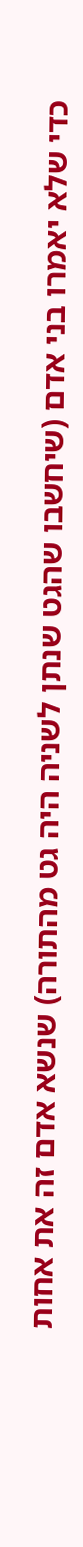כדי שלא יאמרו בני אדם (שיחשבו שהגט שנתן לשניה היה גט מהתורה) שנשא אדם זה את אחות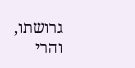גרושתו, והרי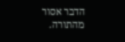הדבר אסור מהתורה.